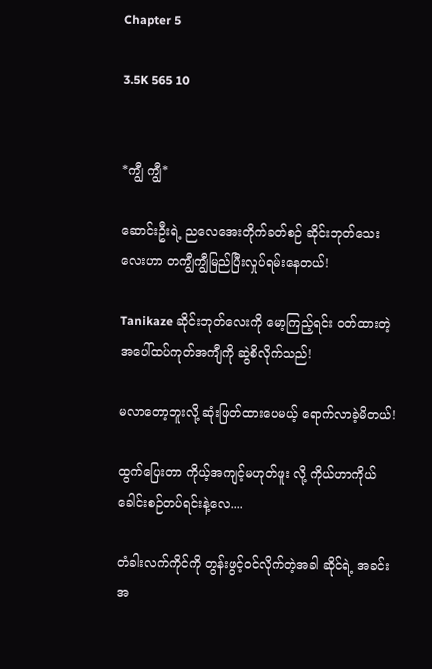Chapter 5

3.5K 565 10


*ကျွီ ကျွီ*

ဆောင်းဦးရဲ့ ညလေအေးတိုက်ခတ်စဉ် ဆိုင်းဘုတ်သေးလေးဟာ တကျွီကျွီမြည်ပြီးလှုပ်ရမ်းနေတယ်!

Tanikaze ဆိုင်းဘုတ်လေးကို မော့ကြည့်ရင်း ဝတ်ထားတဲ့ အပေါ်ထပ်ကုတ်အကျီကို ဆွဲစိလိုက်သည်!

မလာတော့ဘူးလို့ ဆုံးဖြတ်ထားပေမယ့် ရောက်လာခဲ့မိတယ်!

ထွက်ပြေးတာ ကိုယ့်အကျင့်မဟုတ်ဖူး လို့ ကိုယ်ဟာကိုယ် ခေါင်းစဉ်တပ်ရင်းနဲ့လေ....

တံခါးလက်ကိုင်ကို တွန်းဖွင့်ဝင်လိုက်တဲ့အခါ ဆိုင်ရဲ့ အခင်းအ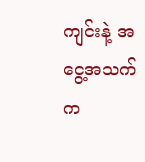ကျင်းနဲ့ အငွေ့အသက်က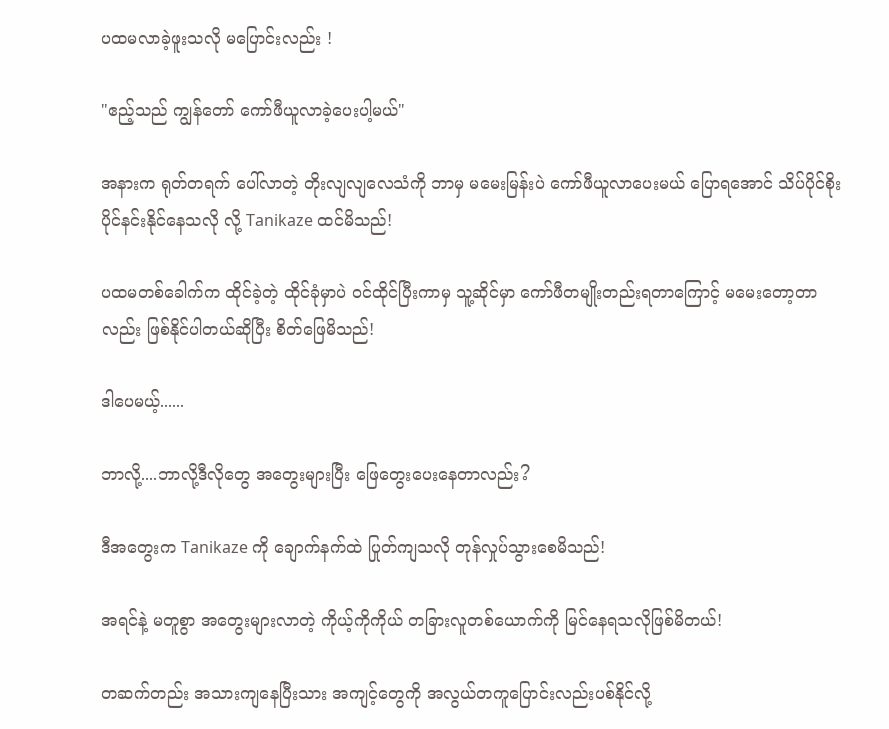ပထမလာခဲ့ဖူးသလို မပြောင်းလည်း !

"ဧည့်သည် ကျွန်တော် ကော်ဖီယူလာခဲ့ပေးပါ့မယ်"

အနားက ရုတ်တရက် ပေါ်လာတဲ့ တိုးလျလျလေသံကို ဘာမှ မမေးမြန်းပဲ ကော်ဖီယူလာပေးမယ် ပြောရအောင် သိပ်ပိုင်စိုးပိုင်နင်းနိုင်နေသလို လို့ Tanikaze ထင်မိသည်!

ပထမတစ်ခေါက်က ထိုင်ခဲ့တဲ့ ထိုင်ခုံမှာပဲ ဝင်ထိုင်ပြီးကာမှ သူ့ဆိုင်မှာ ကော်ဖီတမျိုးတည်းရတာကြောင့် မမေးတော့တာလည်း ဖြစ်နိုင်ပါတယ်ဆိုပြီး စိတ်ဖြေမိသည်!

ဒါပေမယ့်......

ဘာလို့....ဘာလို့ဒီလိုတွေ အတွေးများပြီး ဖြေတွေးပေးနေတာလည်း?

ဒီအတွေးက Tanikaze ကို ချောက်နက်ထဲ ပြုတ်ကျသလို တုန်လှုပ်သွားစေမိသည်!

အရင်နဲ့ မတူစွာ အတွေးများလာတဲ့ ကိုယ့်ကိုကိုယ် တခြားလူတစ်ယောက်ကို မြင်နေရသလိုဖြစ်မိတယ်!

တဆက်တည်း အသားကျနေပြီးသား အကျင့်တွေကို အလွယ်တကူပြောင်းလည်းပစ်နိုင်လို့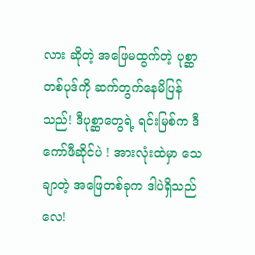လား ဆိုတဲ့ အဖြေမထွက်တဲ့ ပုစ္ဆာတစ်ပုဒ်ကို ဆက်တွက်နေမိပြန်သည်! ဒီပုစ္ဆာတွေရဲ့ ရင်းမြစ်က ဒီကော်ဖီဆိုင်ပဲ ! အားလုံးထဲမှာ သေချာတဲ့ အဖြေတစ်ခုက ဒါပဲရှိသည်လေ!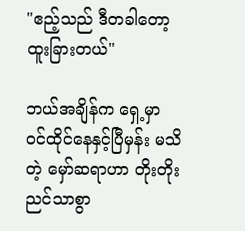"ဧည့်သည် ဒီတခါတော့ ထူးခြားတယ်"

ဘယ်အချိန်က ရှေ့မှာ ဝင်ထိုင်နေနှင့်ပြီမှန်း မသိတဲ့ မှော်ဆရာဟာ တိုးတိုးညင်သာစွာ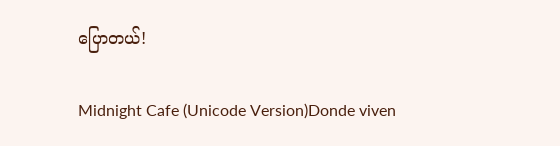ပြောတယ်!

Midnight Cafe (Unicode Version)Donde viven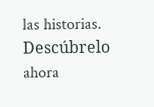las historias. Descúbrelo ahora